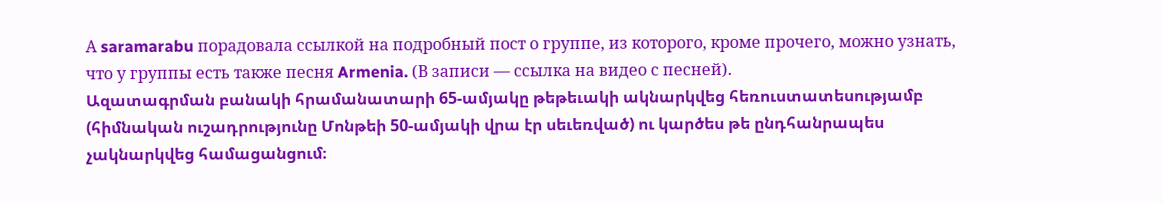А saramarabu порадовала ссылкой на подробный пост о группе, из которого, кроме прочего, можно узнать, что у группы есть также песня Armenia. (В записи — ссылка на видео с песней).
Ազատագրման բանակի հրամանատարի 65-ամյակը թեթեւակի ակնարկվեց հեռուստատեսությամբ (հիմնական ուշադրությունը Մոնթեի 50-ամյակի վրա էր սեւեռված) ու կարծես թե ընդհանրապես չակնարկվեց համացանցում։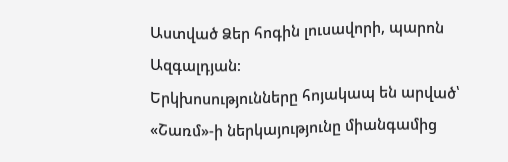Աստված Ձեր հոգին լուսավորի, պարոն Ազգալդյան։
Երկխոսությունները հոյակապ են արված՝ «Շառմ»-ի ներկայությունը միանգամից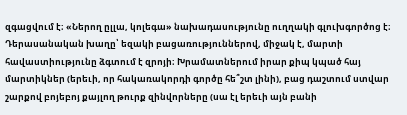զգացվում է։ «Ներող ըլլա, կոլեգա» նախադասությունը ուղղակի գլուխգործոց է։
Դերասանական խաղը՝ եզակի բացառություններով, միջակ է, մարտի հավաստիությունը ձգտում է զրոյի։ Խրամատներում իրար քիպ կպած հայ մարտիկներ (երեւի, որ հակառակորդի գործը հե՞շտ լինի), բաց դաշտում ստվար շարքով բոյեբոյ քայլող թուրք զինվորները (սա էլ երեւի այն բանի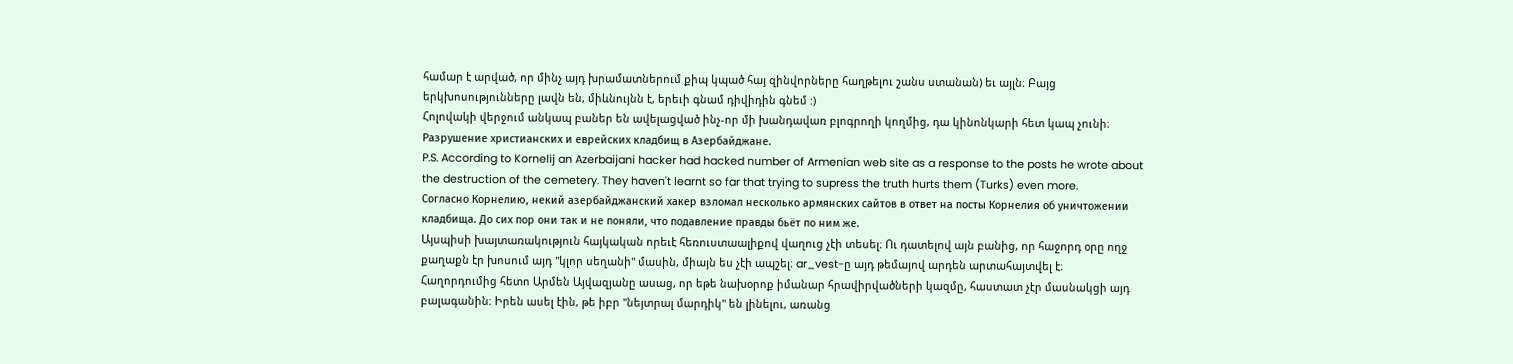համար է արված, որ մինչ այդ խրամատներում քիպ կպած հայ զինվորները հաղթելու շանս ստանան) եւ այլն։ Բայց երկխոսությունները լավն են, միևնույնն է, երեւի գնամ դիվիդին գնեմ :)
Հոլովակի վերջում անկապ բաներ են ավելացված ինչ-որ մի խանդավառ բլոգրողի կողմից, դա կինոնկարի հետ կապ չունի։
Разрушение христианских и еврейских кладбищ в Азербайджане.
P.S. According to Kornelij an Azerbaijani hacker had hacked number of Armenian web site as a response to the posts he wrote about the destruction of the cemetery. They haven't learnt so far that trying to supress the truth hurts them (Turks) even more.
Согласно Корнелию, некий азербайджанский хакер взломал несколько армянских сайтов в ответ на посты Корнелия об уничтожении кладбища. До сих пор они так и не поняли, что подавление правды бьёт по ним же.
Այսպիսի խայտառակություն հայկական որեւէ հեռուստաալիքով վաղուց չէի տեսել։ Ու դատելով այն բանից, որ հաջորդ օրը ողջ քաղաքն էր խոսում այդ "կլոր սեղանի" մասին, միայն ես չէի ապշել։ ar_vest-ը այդ թեմայով արդեն արտահայտվել է։
Հաղորդումից հետո Արմեն Այվազյանը ասաց, որ եթե նախօրոք իմանար հրավիրվածների կազմը, հաստատ չէր մասնակցի այդ բալագանին։ Իրեն ասել էին, թե իբր "նեյտրալ մարդիկ" են լինելու, առանց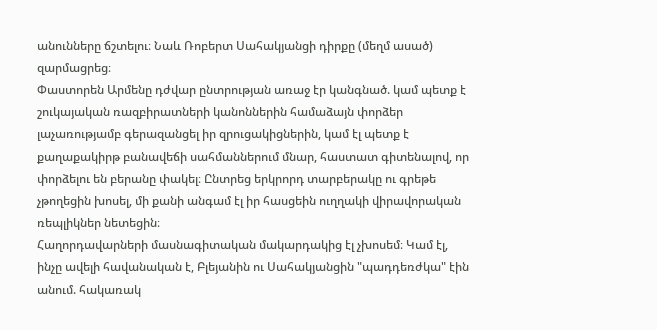անունները ճշտելու։ Նաև Ռոբերտ Սահակյանցի դիրքը (մեղմ ասած) զարմացրեց։
Փաստորեն Արմենը դժվար ընտրության առաջ էր կանգնած. կամ պետք է շուկայական ռազբիրատների կանոններին համաձայն փորձեր լաչառությամբ գերազանցել իր զրուցակիցներին, կամ էլ պետք է քաղաքակիրթ բանավեճի սահմաններում մնար, հաստատ գիտենալով, որ փորձելու են բերանը փակել։ Ընտրեց երկրորդ տարբերակը ու գրեթե չթողեցին խոսել, մի քանի անգամ էլ իր հասցեին ուղղակի վիրավորական ռեպլիկներ նետեցին։
Հաղորդավարների մասնագիտական մակարդակից էլ չխոսեմ։ Կամ էլ, ինչը ավելի հավանական է, Բլեյանին ու Սահակյանցին "պադդեռժկա" էին անում. հակառակ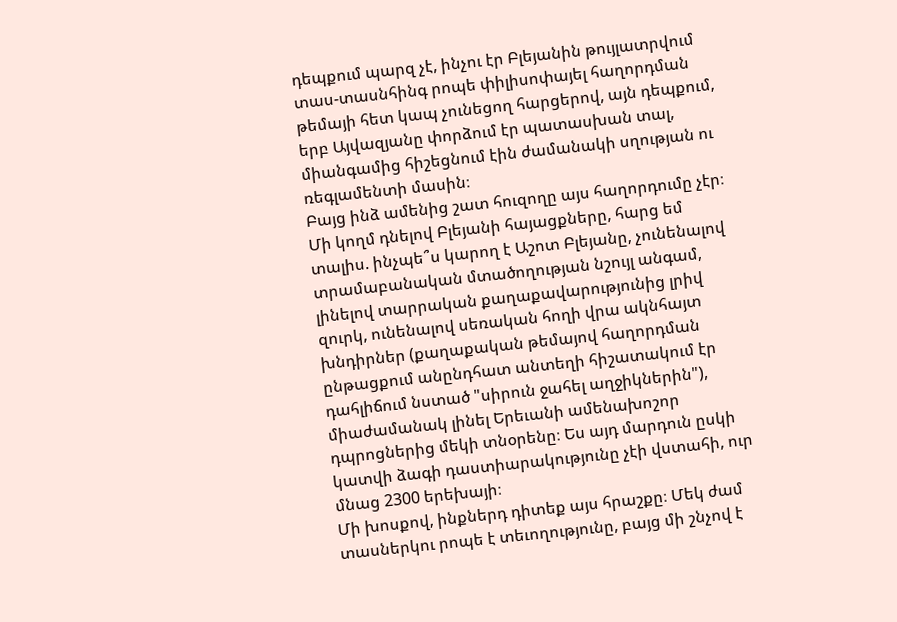դեպքում պարզ չէ, ինչու էր Բլեյանին թույլատրվում տաս-տասնհինգ րոպե փիլիսոփայել հաղորդման թեմայի հետ կապ չունեցող հարցերով, այն դեպքում, երբ Այվազյանը փորձում էր պատասխան տալ, միանգամից հիշեցնում էին ժամանակի սղության ու ռեգլամենտի մասին։
Բայց ինձ ամենից շատ հուզողը այս հաղորդումը չէր։ Մի կողմ դնելով Բլեյանի հայացքները, հարց եմ տալիս. ինչպե՞ս կարող է Աշոտ Բլեյանը, չունենալով տրամաբանական մտածողության նշույլ անգամ, լինելով տարրական քաղաքավարությունից լրիվ զուրկ, ունենալով սեռական հողի վրա ակնհայտ խնդիրներ (քաղաքական թեմայով հաղորդման ընթացքում անընդհատ անտեղի հիշատակում էր դահլիճում նստած "սիրուն ջահել աղջիկներին"), միաժամանակ լինել Երեւանի ամենախոշոր դպրոցներից մեկի տնօրենը։ Ես այդ մարդուն ըսկի կատվի ձագի դաստիարակությունը չէի վստահի, ուր մնաց 2300 երեխայի։
Մի խոսքով, ինքներդ դիտեք այս հրաշքը։ Մեկ ժամ տասներկու րոպե է տեւողությունը, բայց մի շնչով է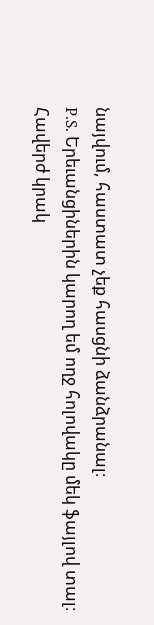նայվում, հաստատ չեք հասցնի ձանձրանալ։
P.S. Երեւանցիներին կարող եմ ողջ հոլովակը մեկ ֆայլով տալ։
Հավերժ կրակ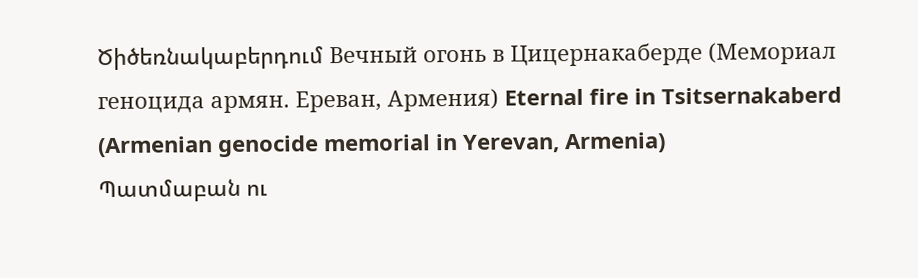Ծիծեռնակաբերդում Вечный огонь в Цицернакаберде (Мемориал геноцида армян. Ереван, Армения) Eternal fire in Tsitsernakaberd (Armenian genocide memorial in Yerevan, Armenia)
Պատմաբան ու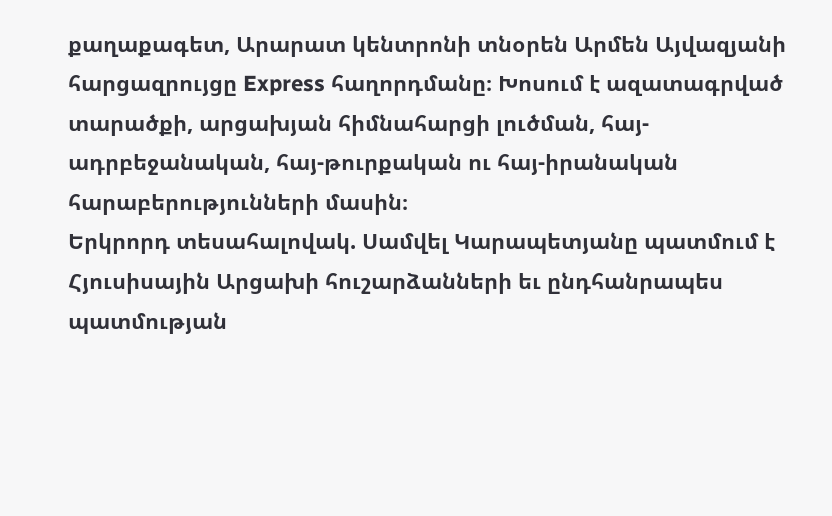քաղաքագետ, Արարատ կենտրոնի տնօրեն Արմեն Այվազյանի հարցազրույցը Express հաղորդմանը։ Խոսում է ազատագրված տարածքի, արցախյան հիմնահարցի լուծման, հայ-ադրբեջանական, հայ-թուրքական ու հայ-իրանական հարաբերությունների մասին։
Երկրորդ տեսահալովակ. Սամվել Կարապետյանը պատմում է Հյուսիսային Արցախի հուշարձանների եւ ընդհանրապես պատմության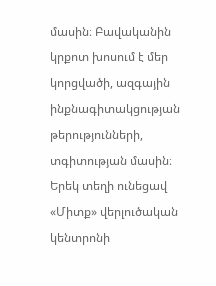մասին։ Բավականին կրքոտ խոսում է մեր կորցվածի, ազգային ինքնագիտակցության թերությունների, տգիտության մասին։
Երեկ տեղի ունեցավ «Միտք» վերլուծական կենտրոնի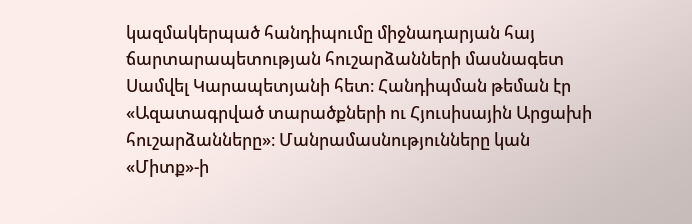կազմակերպած հանդիպումը միջնադարյան հայ ճարտարապետության հուշարձանների մասնագետ Սամվել Կարապետյանի հետ։ Հանդիպման թեման էր «Ազատագրված տարածքների ու Հյուսիսային Արցախի հուշարձանները»։ Մանրամասնությունները կան «Միտք»-ի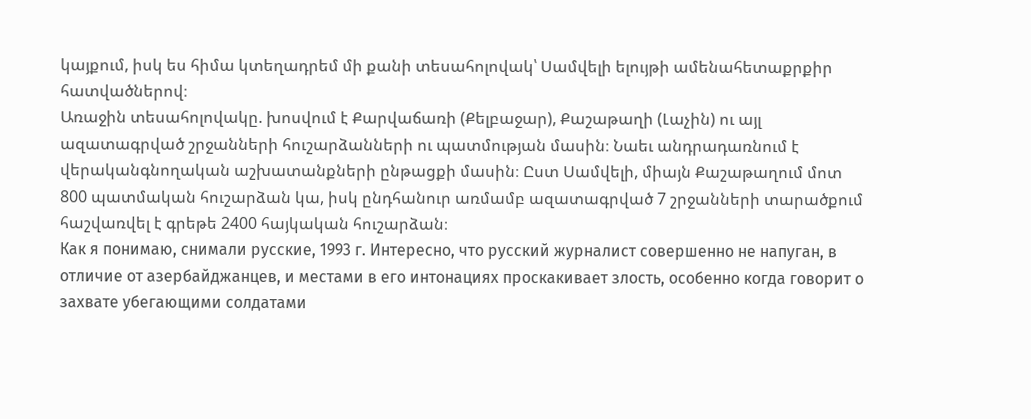կայքում, իսկ ես հիմա կտեղադրեմ մի քանի տեսահոլովակ՝ Սամվելի ելույթի ամենահետաքրքիր հատվածներով։
Առաջին տեսահոլովակը. խոսվում է Քարվաճառի (Քելբաջար), Քաշաթաղի (Լաչին) ու այլ ազատագրված շրջանների հուշարձանների ու պատմության մասին։ Նաեւ անդրադառնում է վերականգնողական աշխատանքների ընթացքի մասին։ Ըստ Սամվելի, միայն Քաշաթաղում մոտ 800 պատմական հուշարձան կա, իսկ ընդհանուր առմամբ ազատագրված 7 շրջանների տարածքում հաշվառվել է գրեթե 2400 հայկական հուշարձան։
Как я понимаю, снимали русские, 1993 г. Интересно, что русский журналист совершенно не напуган, в отличие от азербайджанцев, и местами в его интонациях проскакивает злость, особенно когда говорит о захвате убегающими солдатами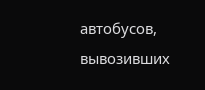автобусов, вывозивших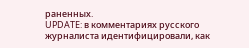раненных.
UPDATE: в комментариях русского журналиста идентифицировали, как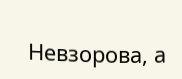Невзорова, а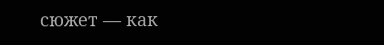сюжет — как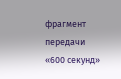фрагмент передачи «600 секунд»